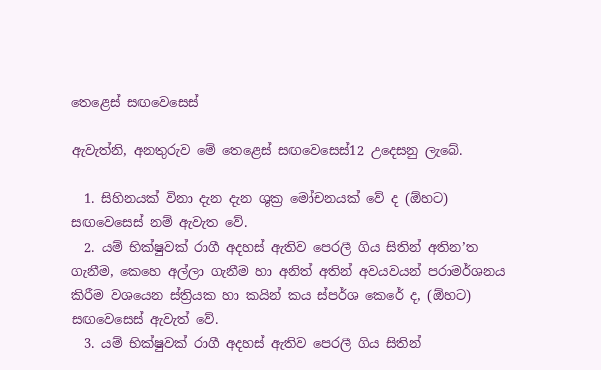තෙළෙස් සඟවෙසෙස්

ඇවැත්නි, අනතුරුව මේ තෙළෙස් සඟවෙසෙස්12 උදෙසනු ලැබේ.

  1. සිහිනයක් විනා දැන දැන ශුක්‍ර‍ මෝචනයක් වේ ද (ඕහට) සඟවෙසෙස් නම් ඇවැත වේ.
  2. යම් භික්ෂුවක් රාගී අදහස් ඇතිව පෙරලී ගිය සිතින් අතින’ත ගැනීම, කෙහෙ අල්ලා ගැනීම හා අනිත් අතින් අවයවයන් පරාමර්ශනය කිරීම වශයෙන ස්ත්‍රියක හා කයින් කය ස්පර්ශ කෙරේ ද, (ඕහට) සඟවෙසෙස් ඇවැත් වේ.
  3. යම් භික්ෂුවක් රාගී අදහස් ඇතිව පෙරලී ගිය සිතින්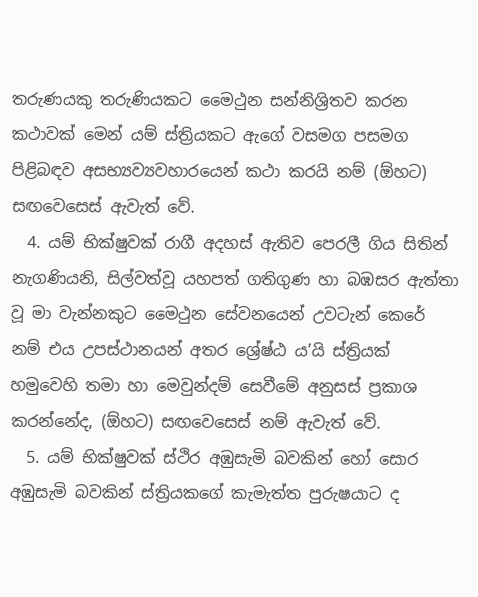තරුණයකු තරුණියකට මෛථුන සන්නිශ්‍රිතව කරන කථාවක් මෙන් යම් ස්ත්‍රියකට ඇගේ වසමග පසමග පිළිබඳව අසභ්‍යව්‍යවහාරයෙන් කථා කරයි නම් (ඕහට) සඟවෙසෙස් ඇවැත් වේ.
  4. යම් භික්ෂුවක් රාගී අදහස් ඇතිව පෙරලී ගිය සිතින් නැගණියනි, සිල්වත්වූ යහපත් ගතිගුණ හා බඹසර ඇත්තා වූ මා වැන්නකුට මෛථුන සේවනයෙන් උවටැන් කෙරේ නම් එය උපස්ථානයන් අතර ශ්‍රේෂ්ඨ ය’යි ස්ත්‍රියක් හමුවෙහි තමා හා මෙවුන්දම් සෙවීමේ අනුසස් ප්‍ර‍කාශ කරන්නේද, (ඕහට) සඟවෙසෙස් නම් ඇවැත් වේ.
  5. යම් භික්ෂුවක් ස්ථිර අඹුසැමි බවකින් හෝ සොර අඹුසැමි බවකින් ස්ත්‍රියකගේ කැමැත්ත පුරුෂයාට ද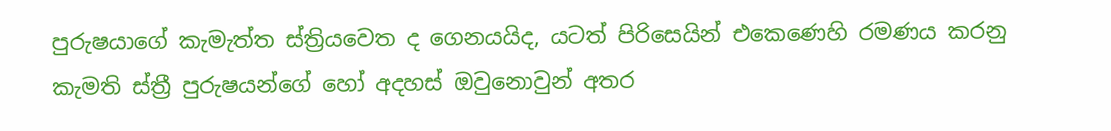පුරුෂයාගේ කැමැත්ත ස්ත්‍රියවෙත ද ගෙනයයිද, යටත් පිරිසෙයින් එකෙණෙහි රමණය කරනු කැමති ස්ත්‍රී පුරුෂයන්ගේ හෝ අදහස් ඔවුනොවුන් අතර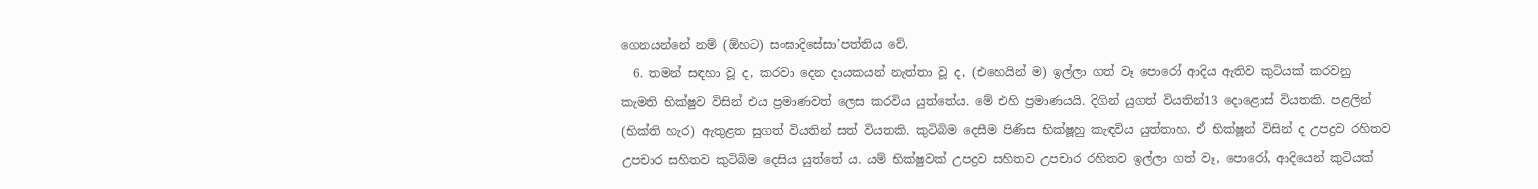ගෙනයන්නේ නම් (ඕහට) සංඝාදිසේසා’පත්තිය වේ.
  6. තමන් සඳහා වූ ද, කරවා දෙන දායකයන් නැත්තා වූ ද, (එහෙයින් ම) ඉල්ලා ගත් වෑ පොරෝ ආදිය ඇතිව කුටියක් කරවනු කැමති භික්ෂුව විසින් එය ප්‍ර‍මාණවත් ලෙස කරවිය යුත්තේය. මේ එහි ප්‍ර‍මාණයයි. දිගින් යුගත් වියතින්13 දොළොස් වියතකි. පළලින් (භික්ති හැර) ඇතුළත සුගත් වියතින් සත් වියතකි. කුටිබිම දෙසීම පිණිස භික්ෂූහු කැඳවිය යුත්තාහ. ඒ භික්ෂූන් විසින් ද උපද්‍ර‍ව රහිතව උපචාර සහිතව කුටිබිම දෙසිය යුත්තේ ය. යම් භික්ෂුවක් උපද්‍ර‍ව සහිතව උපචාර රහිතව ඉල්ලා ගත් වෑ, පොරෝ, ආදියෙන් කුටියක්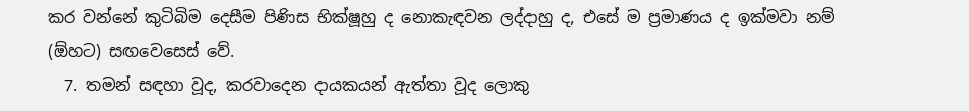කර වන්නේ කුටිබිම දෙසීම පිණිස භික්ෂූහු ද නොකැඳවන ලද්දාහු ද, එසේ ම ප්‍ර‍මාණය ද ඉක්මවා නම් (ඕහට) සඟවෙසෙස් වේ.
  7. තමන් සඳහා වූද, කරවාදෙන දායකයන් ඇත්තා වූද ලොකු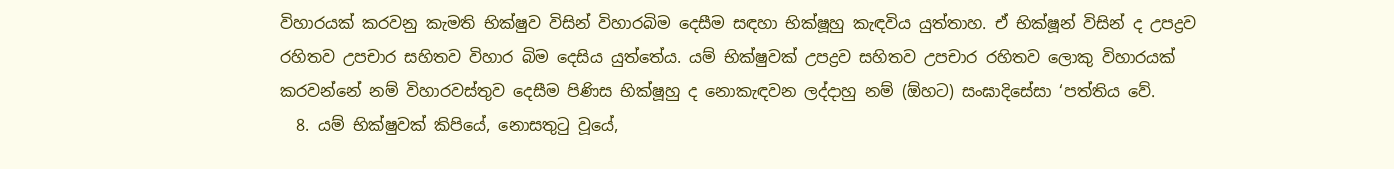විහාරයක් කරවනු කැමති භික්ෂුව විසින් විහාරබිම දෙසීම සඳහා භික්ෂූහු කැඳවිය යුත්තාහ. ඒ භික්ෂූන් විසින් ද උපද්‍ර‍ව රහිතව උපචාර සහිතව විහාර බිම දෙසිය යුත්තේය. යම් භික්ෂුවක් උපද්‍ර‍ව සහිතව උපචාර රහිතව ලොකු විහාරයක් කරවන්නේ නම් විහාරවස්තුව දෙසීම පිණිස භික්ෂූහු ද නොකැඳවන ලද්දාහු නම් (ඕහට) සංඝාදිසේසා ‘පත්තිය වේ.
  8. යම් භික්ෂුවක් කිපියේ, නොසතුටු වූයේ,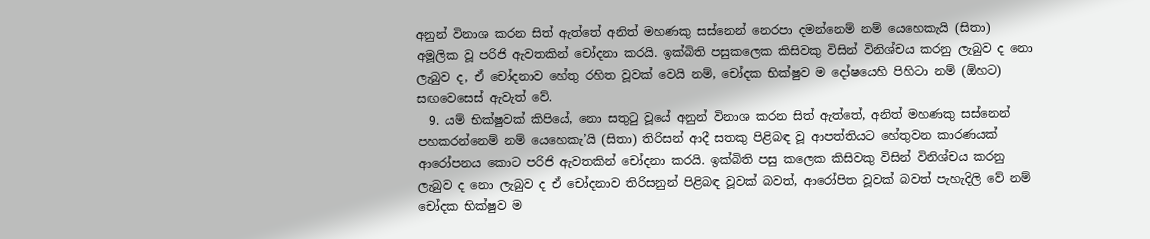අනුන් විනාශ කරන සිත් ඇත්තේ අනිත් මහණකු සස්නෙන් නෙරපා දමන්නෙම් නම් යෙහෙකැයි (සිතා) අමූලික වූ පරිජි ඇවතකින් චෝදනා කරයි. ඉක්බිති පසුකලෙක කිසිවකු විසින් විනිශ්චය කරනු ලැබුව ද නො ලැබුව ද, ඒ චෝදනාව හේතු රහිත වූවක් වෙයි නම්, චෝදක භික්ෂුව ම දෝෂයෙහි පිහිටා නම් (ඕහට) සඟවෙසෙස් ඇවැත් වේ.
  9. යම් භික්ෂුවක් කිපියේ, නො සතුටු වූයේ අනුන් විනාශ කරන සිත් ඇත්තේ, අනිත් මහණකු සස්නෙන් පහකරන්නෙම් නම් යෙහෙකැ’යි (සිතා) තිරිසන් ආදී සතකු පිළිබඳ වූ ආපත්තියට හේතුවන කාරණයක් ආරෝපනය කොට පරිජි ඇවතකින් චෝදනා කරයි. ඉක්බිති පසු කලෙක කිසිවකු විසින් විනිශ්චය කරනු ලැබුව ද නො ලැබුව ද ඒ චෝදනාව තිරිසනුන් පිළිබඳ වූවක් බවත්, ආරෝපිත වූවක් බවත් පැහැදිලි වේ නම් චෝදක භික්ෂුව ම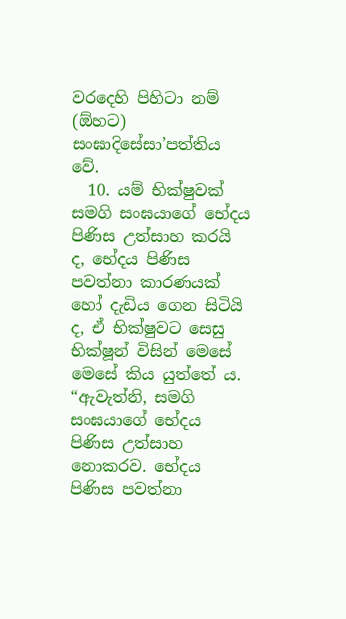වරදෙහි පිහිටා නම් (ඕහට) සංඝාදිසේසා’පත්තිය වේ.
  10. යම් භික්ෂුවක් සමගි සංඝයාගේ භේදය පිණිස උත්සාහ කරයි ද, භේදය පිණිස පවත්නා කාරණයක් හෝ දැඩිය ගෙන සිටියි ද, ඒ භික්ෂුවට සෙසු භික්ෂූන් විසින් මෙසේ මෙසේ කිය යුත්තේ ය. “ඇවැත්නි, සමගි සංඝයාගේ භේදය පිණිස උත්සාහ නොකරව. භේදය පිණිස පවත්නා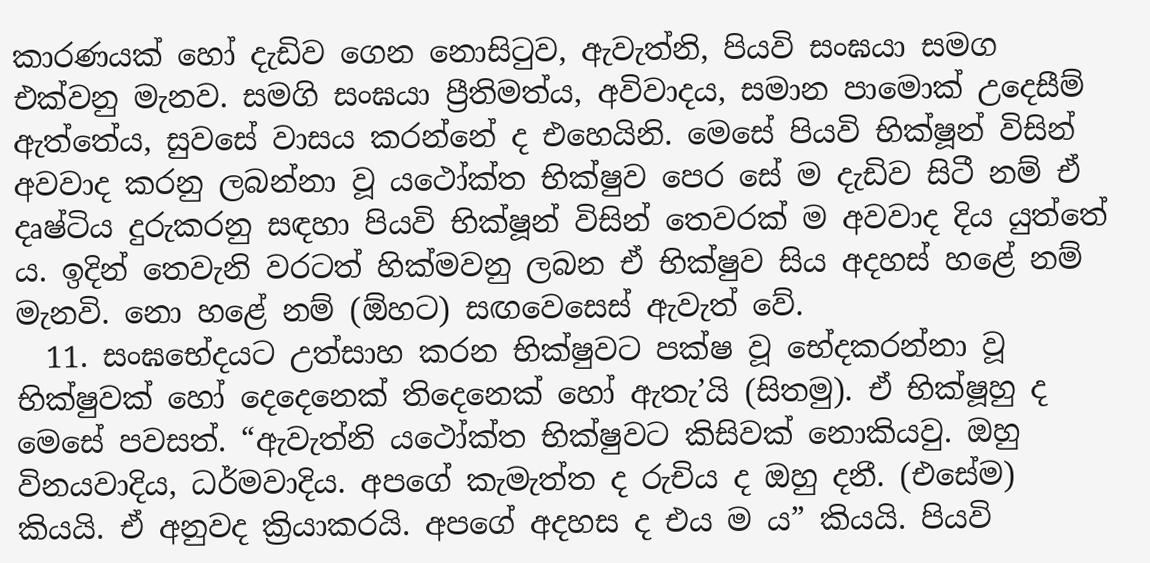කාරණයක් හෝ දැඩිව ගෙන නොසිටුව, ඇවැත්නි, පියවි සංඝයා සමග එක්වනු මැනව. සමගි සංඝයා ප්‍රීතිමත්ය, අවිවාදය, සමාන පාමොක් උදෙසීම් ඇත්තේය, සුවසේ වාසය කරන්නේ ද එහෙයිනි. මෙසේ පියවි භික්ෂූන් විසින් අවවාද කරනු ලබන්නා වූ යථෝක්ත භික්ෂුව පෙර සේ ම දැඩිව සිටී නම් ඒ දෘෂ්ටිය දුරුකරනු සඳහා පියවි භික්ෂූන් විසින් තෙවරක් ම අවවාද දිය යුත්තේ ය. ඉදින් තෙවැනි වරටත් හික්මවනු ලබන ඒ භික්ෂුව සිය අදහස් හළේ නම් මැනවි. නො හළේ නම් (ඕහට) සඟවෙසෙස් ඇවැත් වේ.
  11. සංඝභේදයට උත්සාහ කරන භික්ෂුවට පක්ෂ වූ භේදකරන්නා වූ භික්ෂුවක් හෝ දෙදෙනෙක් තිදෙනෙක් හෝ ඇතැ’යි (සිතමු). ඒ භික්ෂූහු ද මෙසේ පවසත්. “ඇවැත්නි යථෝක්ත භික්ෂුවට කිසිවක් නොකියවු. ඔහු විනයවාදිය, ධර්මවාදිය. අපගේ කැමැත්ත ද රුචිය ද ඔහු දනී. (එසේම) කියයි. ඒ අනුවද ක්‍රියාකරයි. අපගේ අදහස ද එය ම ය” කියයි. පියවි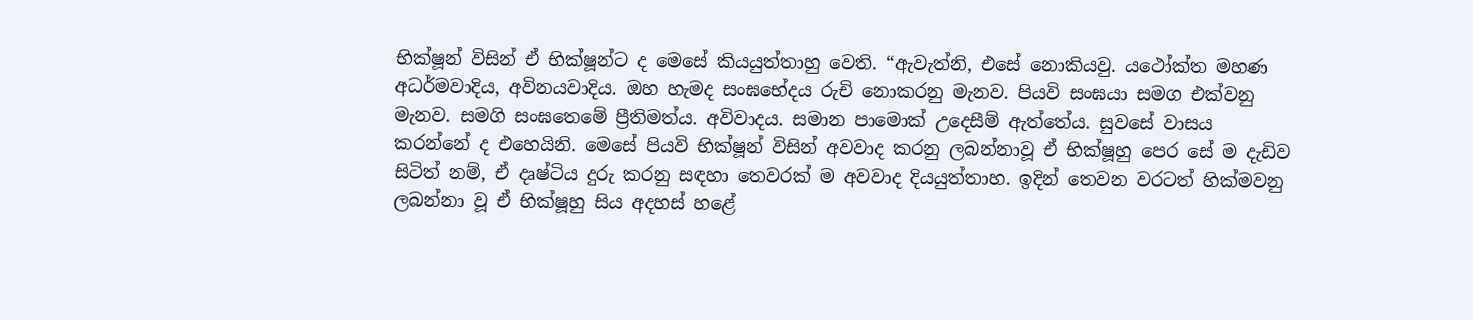භික්ෂූන් විසින් ඒ භික්ෂූන්ට ද මෙසේ කියයුත්තාහු වෙති. “ඇවැත්නි, එසේ නොකියවු. යථෝක්ත මහණ අධර්මවාදිය, අවිනයවාදිය. ඔහ හැමද සංඝභේදය රුචි නොකරනු මැනව. පියවි සංඝයා සමග එක්වනු මැනව. සමගි සංඝතෙමේ ප්‍රීතිමත්ය. අවිවාදය. සමාන පාමොක් උදෙසීම් ඇත්තේය. සුවසේ වාසය කරන්නේ ද එහෙයිනි. මෙසේ පියවි භික්ෂූන් විසින් අවවාද කරනු ලබන්නාවූ ඒ භික්ෂූහු පෙර සේ ම දැඩිව සිටිත් නම්, ඒ දෘෂ්ටිය දුරු කරනු සඳහා තෙවරක් ම අවවාද දියයුත්තාහ. ඉදින් තෙවන වරටත් හික්මවනු ලබන්නා වූ ඒ භික්ෂූහු සිය අදහස් හළේ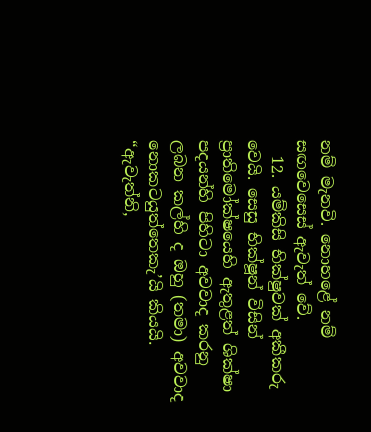නම් මැනවි. නොහළේ නම් සඟවෙසෙස් ඇවැත් වේ.
  12. යම්කිසි භික්ෂුවක් අකීකරු වෙයි. සෙසු භික්ෂූන් විසින් ප්‍රාතිමෝක්ෂයෙහි ඇතුළත් ශික්ෂා පදයන්හි පිහිටා අවවාද කරනු ලබන කල්හි ද ඔහු (තමා) අවවාද නොකටයුත්තෙකැ’යි කියයි. “ඇවැත්නි,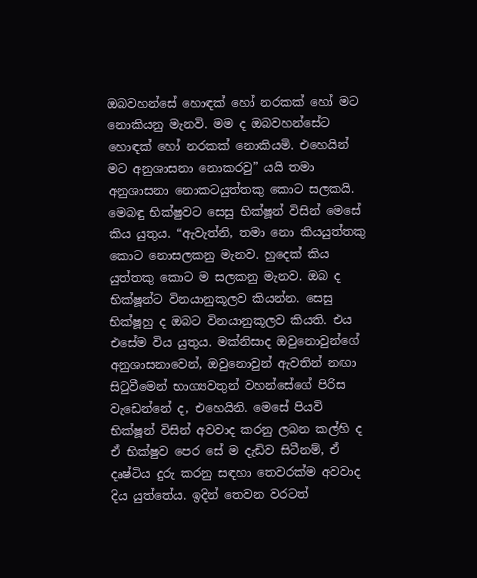ඔබවහන්සේ හොඳක් හෝ නරකක් හෝ මට නොකියනු මැනවි. මම ද ඔබවහන්සේට හොඳක් හෝ නරකක් නොකියමි. එහෙයින් මට අනුශාසනා නොකරවු” යයි තමා අනුශාසනා නොකටයුත්තකු කොට සලකයි. මෙබඳු භික්ෂුවට සෙසු භික්ෂූන් විසින් මෙසේ කිය යුතුය. “ඇවැත්නි, තමා නො කියයුත්තකු කොට නොසලකනු මැනව. හුදෙක් කිය යුත්තකු කොට ම සලකනු මැනව. ඔබ ද භික්ෂූන්ට විනයානුකූලව කියන්න. සෙසු භික්ෂූහු ද ඔබට විනයානුකූලව කියති. එය එසේම විය යුතුය. මක්නිසාද ඔවුනොවුන්ගේ අනුශාසනාවෙන්, ඔවුනොවුන් ඇවතින් නඟා සිටුවීමෙන් භාග්‍යවතුන් වහන්සේගේ පිරිස වැඩෙන්නේ ද, එහෙයිනි. මෙසේ පියවි භික්ෂූන් විසින් අවවාද කරනු ලබන කල්හි ද ඒ භික්ෂුව පෙර සේ ම දැඩිව සිටීනම්, ඒ දෘෂ්ටිය දුරු කරනු සඳහා තෙවරක්ම අවවාද දිය යුත්තේය. ඉදින් තෙවන වරටත්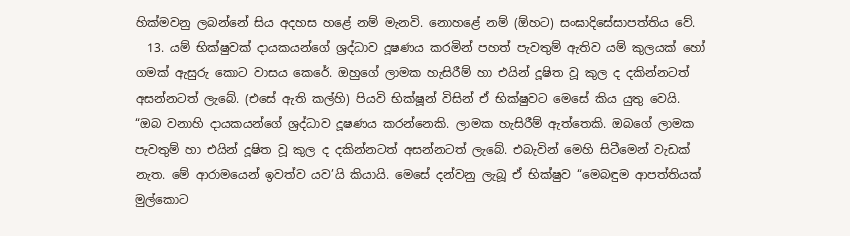හික්මවනු ලබන්නේ සිය අදහස හළේ නම් මැනවි. නොහළේ නම් (ඕහට) සංඝාදිසේසාපත්තිය වේ.
  13. යම් භික්ෂුවක් දායකයන්ගේ ශ්‍ර‍ද්ධාව දූෂණය කරමින් පහත් පැවතුම් ඇතිව යම් කුලයක් හෝ ගමක් ඇසුරු කොට වාසය කෙරේ. ඔහුගේ ලාමක හැසිරීම් හා එයින් දූෂිත වූ කුල ද දකින්නටත් අසන්නටත් ලැබේ. (එසේ ඇති කල්හි) පියවි භික්ෂූන් විසින් ඒ භික්ෂුවට මෙසේ කිය යුතු වෙයි. “ඔබ වනාහි දායකයන්ගේ ශ්‍ර‍ද්ධාව දූෂණය කරන්නෙකි. ලාමක හැසිරීම් ඇත්තෙකි. ඔබගේ ලාමක පැවතුම් හා එයින් දූෂිත වූ කුල ද දකින්නටත් අසන්නටත් ලැබේ. එබැවින් මෙහි සිටීමෙන් වැඩක් නැත. මේ ආරාමයෙන් ඉවත්ව යව’යි කියායි. මෙසේ දන්වනු ලැබූ ඒ භික්ෂුව “මෙබඳුම ආපත්තියක් මුල්කොට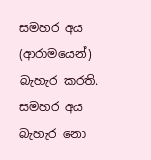සමහර අය (ආරාමයෙන්) බැහැර කරති. සමහර අය බැහැර නො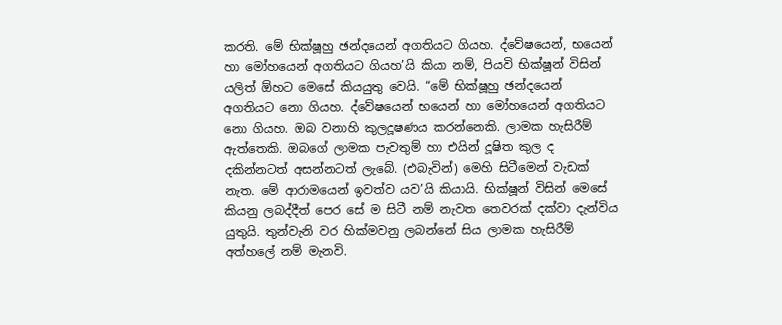කරති. මේ භික්ෂූහු ඡන්දයෙන් අගතියට ගියහ. ද්වේෂයෙන්, භයෙන් හා මෝහයෙන් අගතියට ගියහ’යි කියා නම්, පියවි භික්ෂූන් විසින් යලිත් ඕහට මෙසේ කියයුතු වෙයි. “මේ භික්ෂූහු ඡන්දයෙන් අගතියට නො ගියහ. ද්වේෂයෙන් භයෙන් හා මෝහයෙන් අගතියට නො ගියහ. ඔබ වනාහි කුලදූෂණය කරන්නෙකි. ලාමක හැසිරීම් ඇත්තෙකි. ඔබගේ ලාමක පැවතුම් හා එයින් දූෂිත කුල ද දකින්නටත් අසන්නටත් ලැබේ. (එබැවින්) මෙහි සිටීමෙන් වැඩක් නැත. මේ ආරාමයෙන් ඉවත්ව යව’යි කියායි. භික්ෂූන් විසින් මෙසේ කියනු ලබද්දීත් පෙර සේ ම සිටී නම් නැවත තෙවරක් දක්වා දැන්විය යුතුයි. තුන්වැනි වර හික්මවනු ලබන්නේ සිය ලාමක හැසිරීම් අත්හලේ නම් මැනවි.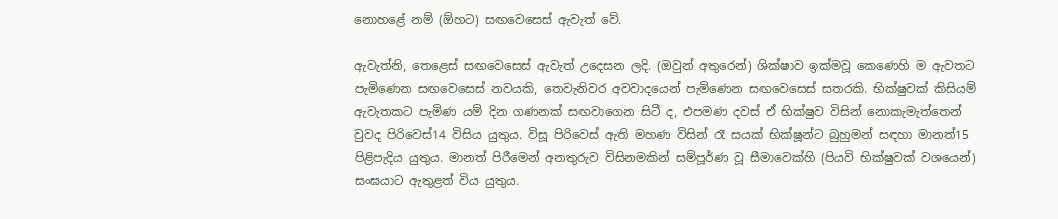නොහළේ නම් (ඕහට) සඟවෙසෙස් ඇවැත් වේ.

ඇවැත්නි, තෙළෙස් සඟවෙසෙස් ඇවැත් උදෙසන ලදි. (ඔවුන් අතුරෙන්) ශික්ෂාව ඉක්මවූ කෙණෙහි ම ඇවතට පැමිණෙන සඟවෙසෙස් නවයකි, තෙවැනිවර අවවාදයෙන් පැමිණෙන සඟවෙසෙස් සතරකි. භික්ෂුවක් කිසියම් ඇවැතකට පැමිණ යම් දින ගණනක් සඟවාගෙන සිටී ද, එපමණ දවස් ඒ භික්ෂුව විසින් නොකැමැත්තෙන් වුවද පිරිවෙස්14 විසිය යුතුය. විසූ පිරිවෙස් ඇති මහණ විසින් රෑ සයක් භික්ෂූන්ට බුහුමන් සඳහා මානත්15 පිළිපැදිය යුතුය. මානත් පිරීමෙන් අනතුරුව විසිනමකින් සම්පූර්ණ වූ සීමාවෙක්හි (පියවි භික්ෂුවක් වශයෙන්) සංඝයාට ඇතුළත් විය යුතුය.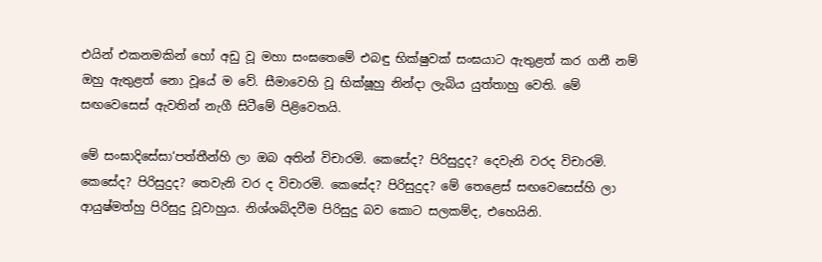එයින් එකනමකින් හෝ අඩු වූ මහා සංඝතෙමේ එබඳු භික්ෂුවක් සංඝයාට ඇතුළත් කර ගනී නම් ඔහු ඇතුළත් නො වූයේ ම වේ. සීමාවෙහි වූ භික්ෂූහු නින්දා ලැබිය යුත්තාහු වෙති. මේ සඟවෙසෙස් ඇවතින් නැගී සිටීමේ පිළිවෙතයි.

මේ සංඝාදිසේසා‘පත්තීන්හි ලා ඔබ අතින් විචාරමි. කෙසේද? පිරිසුදුද? දෙවැනි වරද විචාරමි. කෙසේද? පිරිසුදුද? තෙවැනි වර ද විචාරමි. කෙසේද? පිරිසුදුද? මේ තෙළෙස් සඟවෙසෙස්හි ලා ආයුෂ්මත්හු පිරිසුදු වූවාහුය. නිශ්ශබ්දවීම පිරිසුදු බව කොට සලකම්ද, එහෙයිනි.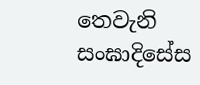තෙවැනි සංඝාදිසේස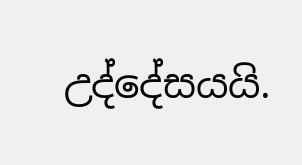උද්දේසයයි.